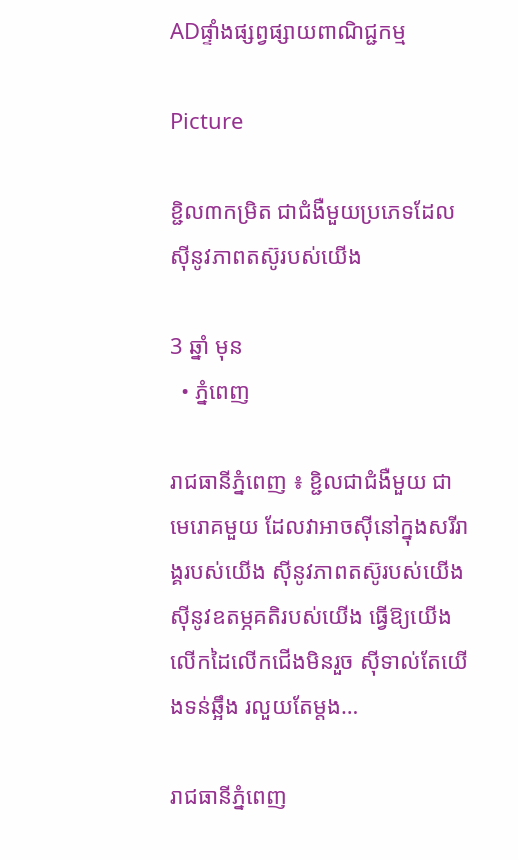ADផ្ទាំងផ្សព្វផ្សាយពាណិជ្ជកម្ម

Picture

ខ្ជិល៣កម្រិត ជាជំងឺមួយប្រភេទដែលស៊ីនូវភាពតស៊ូរបស់យើង

3 ឆ្នាំ មុន
  • ភ្នំពេញ

រាជធានីភ្នំពេញ ៖ ខ្ជិលជាជំងឺមួយ ជាមេរោគមួយ ដែលវាអាចស៊ីនៅក្នុងសរីរាង្គរបស់យើង ស៊ីនូវភាពតស៊ូរបស់យើង ស៊ីនូវឧតម្ភគតិរបស់យើង ធ្វើឱ្យយើងលើកដៃលើកជើងមិនរួច ស៊ីទាល់តែយើងទន់ឆ្អឹង រលួយតែម្តង…

រាជធានីភ្នំពេញ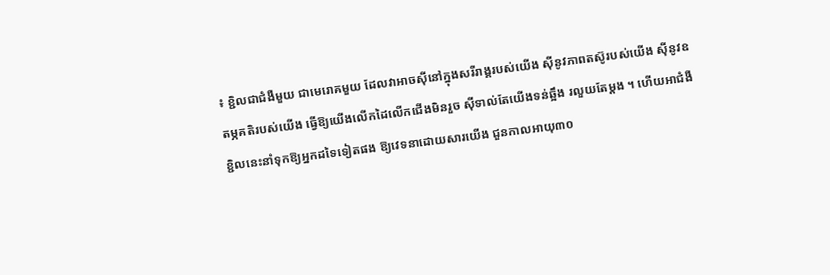៖ ខ្ជិលជាជំងឺមួយ ជាមេរោគមួយ ដែលវាអាចស៊ីនៅក្នុងសរីរាង្គរបស់យើង ស៊ីនូវភាពតស៊ូរបស់យើង ស៊ីនូវឧតម្ភគតិរបស់យើង ធ្វើឱ្យយើងលើកដៃលើកជើងមិនរួច ស៊ីទាល់តែយើងទន់ឆ្អឹង រលួយតែម្តង ។ ហើយអាជំងឺខ្ជិលនេះនាំទុកឱ្យអ្នកដទៃទៀតផង ឱ្យវេទនាដោយសារយើង ជួនកាលអាយុ៣០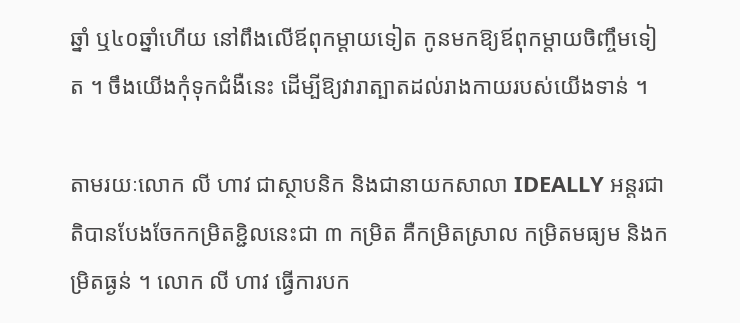ឆ្នាំ ឬ៤០ឆ្នាំហើយ នៅពឹងលើឪពុកម្តាយទៀត កូនមកឱ្យឪពុកម្តាយចិញ្ចឹមទៀត ។ ចឹងយើងកុំទុកជំងឺនេះ ដើម្បីឱ្យវារាត្បាតដល់រាងកាយរបស់យើងទាន់ ។

តាមរយៈលោក លី ហាវ ជាស្ថាបនិក និងជានាយកសាលា IDEALLY អន្តរជាតិបានបែងចែកកម្រិតខ្ជិលនេះជា ៣ កម្រិត គឺកម្រិតស្រាល កម្រិតមធ្យម និងកម្រិតធ្ងន់ ។ លោក លី ហាវ ធ្វើការបក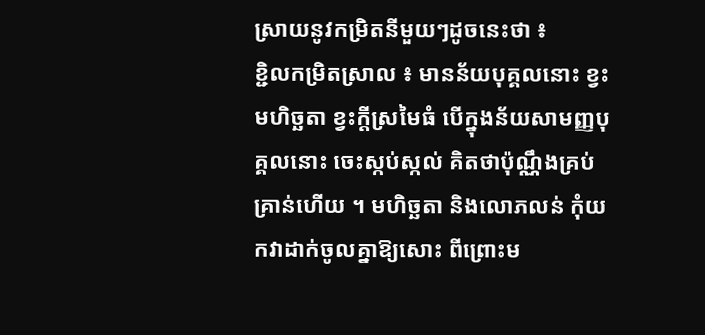ស្រាយនូវកម្រិតនីមួយៗដូចនេះថា ៖
ខ្ជិលកម្រិតស្រាល ៖ មានន័យបុគ្គលនោះ ខ្វះមហិច្ឆតា ខ្វះក្តីស្រមៃធំ បើក្នុងន័យសាមញ្ញបុគ្គលនោះ ចេះស្កប់ស្កល់ គិតថាប៉ុណ្ណឹងគ្រប់គ្រាន់ហើយ ។ មហិច្ឆតា និងលោភលន់ កុំយកវាដាក់ចូលគ្នាឱ្យសោះ ពីព្រោះម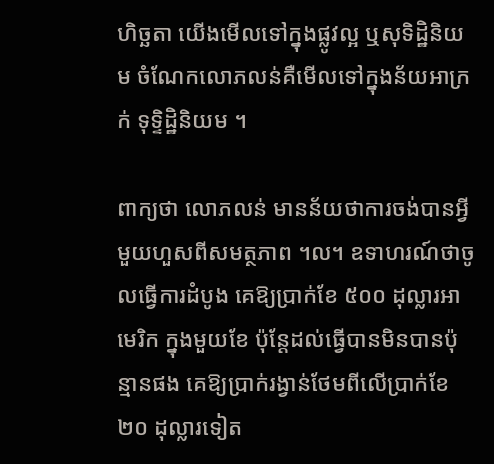ហិច្ឆតា យើងមើលទៅក្នុងផ្លូវល្អ ឬសុទិដ្ឋិនិយម ចំណែកលោភលន់គឺមើលទៅក្នុងន័យអាក្រក់ ទុទ្ទិដ្ឋិនិយម ។

ពាក្យថា លោភលន់ មានន័យថាការចង់បានអ្វីមួយហួសពីសមត្ថភាព ។ល។ ឧទាហរណ៍ថាចូលធ្វើការដំបូង គេឱ្យប្រាក់ខែ ៥០០ ដុល្លារអាមេរិក ក្នុងមួយខែ ប៉ុន្តែដល់ធ្វើបានមិនបានប៉ុន្មានផង គេឱ្យប្រាក់រង្វាន់ថែមពីលើប្រាក់ខែ២០ ដុល្លារទៀត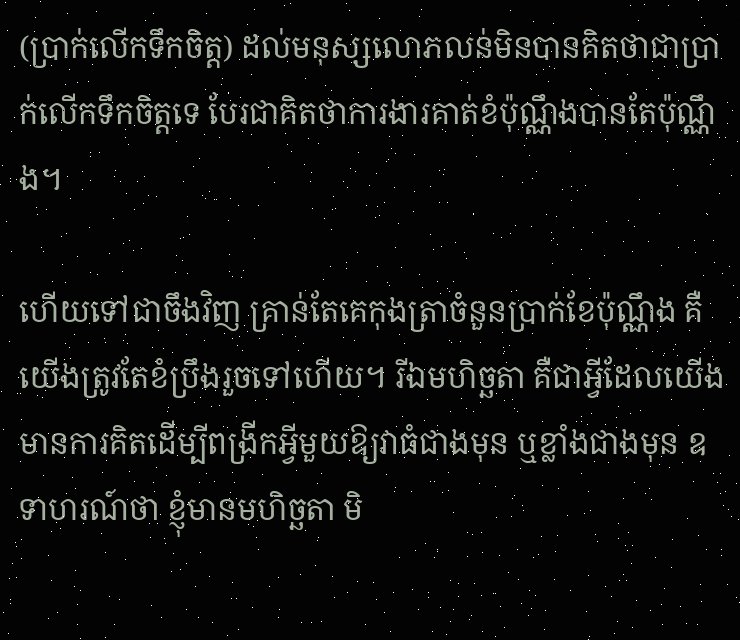(ប្រាក់លើកទឹកចិត្ត) ដល់មនុស្សលោភលន់មិនបានគិតថាជាប្រាក់លើកទឹកចិត្តទេ បែរជាគិតថាការងារគាត់ខំប៉ុណ្ណឹងបានតែប៉ុណ្ណឹង។

ហើយទៅជាចឹងវិញ គ្រាន់តែគេកុងត្រាចំនួនប្រាក់ខែប៉ុណ្ណឹង គឺយើងត្រូវតែខំប្រឹងរួចទៅហើយ។ រីឯមហិច្ឆតា គឺជាអ្វីដែលយើងមានការគិតដើម្បីពង្រីកអ្វីមួយឱ្យវាធំជាងមុន ឬខ្លាំងជាងមុន ឧទាហរណ៍ថា ខ្ញុំមានមហិច្ឆតា មិ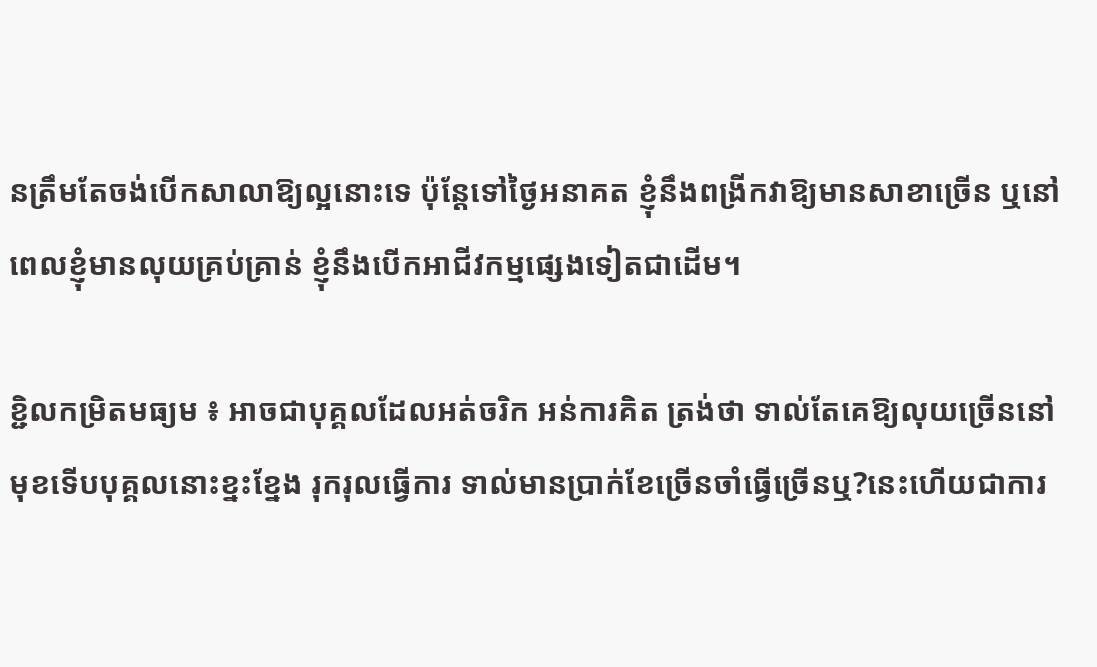នត្រឹមតែចង់បើកសាលាឱ្យល្អនោះទេ ប៉ុន្តែទៅថ្ងៃអនាគត ខ្ញុំនឹងពង្រីកវាឱ្យមានសាខាច្រើន ឬនៅពេលខ្ញុំមានលុយគ្រប់គ្រាន់ ខ្ញុំនឹងបើកអាជីវកម្មផ្សេងទៀតជាដើម។

ខ្ជិលកម្រិតមធ្យម ៖ អាចជាបុគ្គលដែលអត់ចរិក អន់ការគិត ត្រង់ថា ទាល់តែគេឱ្យលុយច្រើននៅមុខទើបបុគ្គលនោះខ្នះខ្នែង រុករុលធ្វើការ ទាល់មានប្រាក់ខែច្រើនចាំធ្វើច្រើនឬ?នេះហើយជាការ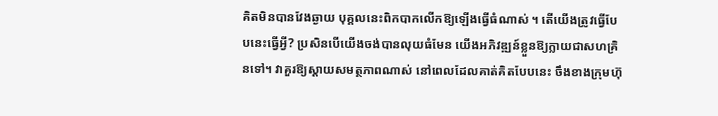គិតមិនបានវែងឆ្ងាយ បុគ្គលនេះពិកបាកលើកឱ្យឡើងធ្វើធំណាស់ ។ តើយើងត្រូវធ្វើបែបនេះធ្វើអ្វី? ប្រសិនបើយើងចង់បានលុយធំមែន យើងអភិវឌ្ឍន៍ខ្លួនឱ្យក្លាយជាសហគ្រិនទៅ។ វាគួរឱ្យស្តាយសមត្ថភាពណាស់ នៅពេលដែលគាត់គិតបែបនេះ ចឹងខាងក្រុមហ៊ុ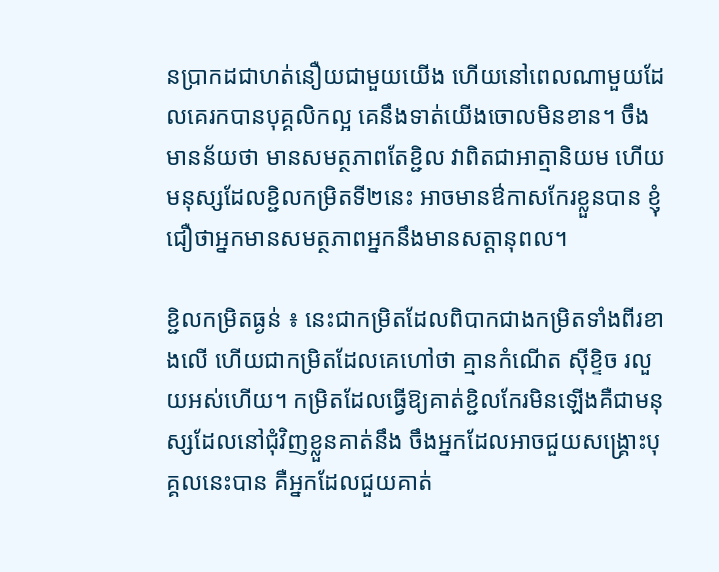នប្រាកដជាហត់នឿយជាមួយយើង ហើយនៅពេលណាមួយដែលគេរកបានបុគ្គលិកល្អ គេនឹងទាត់យើងចោលមិនខាន។ ចឹងមានន័យថា មានសមត្ថភាពតែខ្ជិល វាពិតជាអាត្មានិយម ហើយមនុស្សដែលខ្ជិលកម្រិតទី២នេះ អាចមានឳកាសកែរខ្លួនបាន ខ្ញុំជឿថាអ្នកមានសមត្ថភាពអ្នកនឹងមានសត្តានុពល។

ខ្ជិលកម្រិតធ្ងន់ ៖ នេះជាកម្រិតដែលពិបាកជាងកម្រិតទាំងពីរខាងលើ ហើយជាកម្រិតដែលគេហៅថា គ្មានកំណើត ស៊ីខ្ទិច រលួយអស់ហើយ។ កម្រិតដែលធ្វើឱ្យគាត់ខ្ជិលកែរមិនឡើងគឺជាមនុស្សដែលនៅជុំវិញខ្លួនគាត់នឹង ចឹងអ្នកដែលអាចជួយសង្គ្រោះបុគ្គលនេះបាន គឺអ្នកដែលជួយគាត់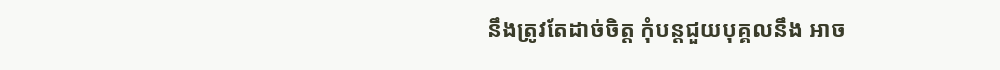នឹងត្រូវតែដាច់ចិត្ត កុំបន្តជួយបុគ្គលនឹង អាច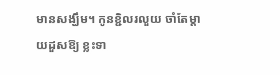មានសង្ឃឹម។ កូនខ្ជិលរលួយ ចាំតែម្តាយដួសឱ្យ ខ្លះទា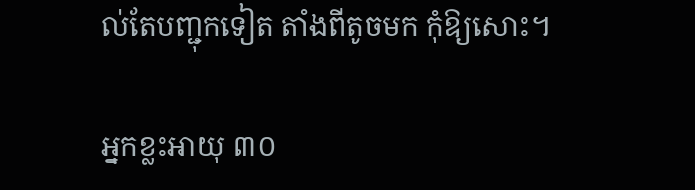ល់តែបញ្ជុកទៀត តាំងពីតូចមក កុំឱ្យសោះ។

អ្នកខ្លះអាយុ ៣០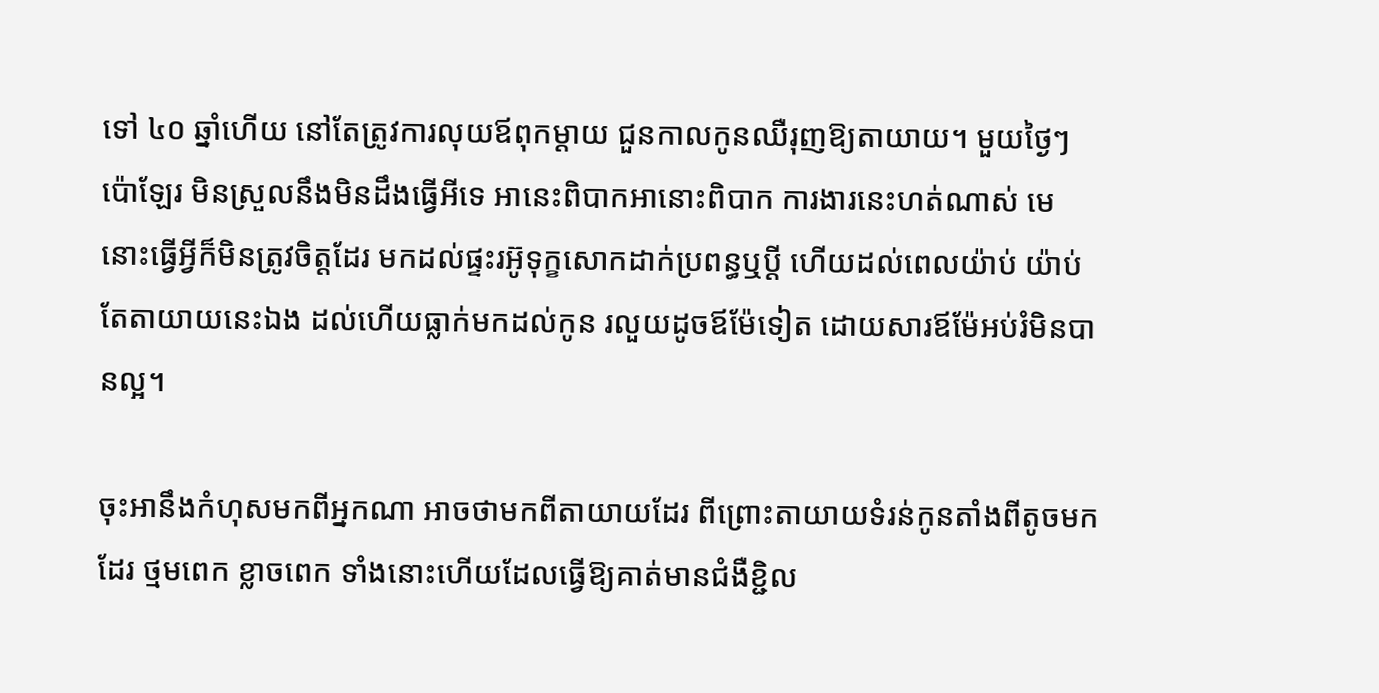ទៅ ៤០ ឆ្នាំហើយ នៅតែត្រូវការលុយឪពុកម្តាយ ជួនកាលកូនឈឺរុញឱ្យតាយាយ។ មួយថ្ងៃៗប៉ោឡែរ មិនស្រួលនឹងមិនដឹងធ្វើអីទេ អានេះពិបាកអានោះពិបាក ការងារនេះហត់ណាស់ មេនោះធ្វើអ្វីក៏មិនត្រូវចិត្តដែរ មកដល់ផ្ទះរអ៊ូទុក្ខសោកដាក់ប្រពន្ធឬប្តី ហើយដល់ពេលយ៉ាប់ យ៉ាប់តែតាយាយនេះឯង ដល់ហើយធ្លាក់មកដល់កូន រលួយដូចឪម៉ែទៀត ដោយសារឪម៉ែអប់រំមិនបានល្អ។

ចុះអានឹងកំហុសមកពីអ្នកណា អាចថាមកពីតាយាយដែរ ពីព្រោះតាយាយទំរន់កូនតាំងពីតូចមកដែរ ថ្មមពេក ខ្លាចពេក ទាំងនោះហើយដែលធ្វើឱ្យគាត់មានជំងឺខ្ជិល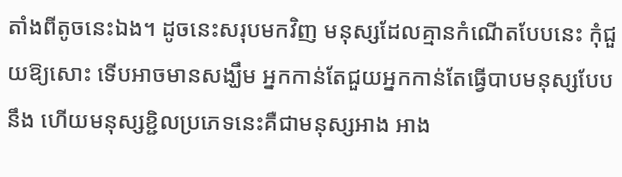តាំងពីតូចនេះឯង។ ដូចនេះសរុបមកវិញ មនុស្សដែលគ្មានកំណើតបែបនេះ កុំជួយឱ្យសោះ ទើបអាចមានសង្ឃឹម អ្នកកាន់តែជួយអ្នកកាន់តែធ្វើបាបមនុស្សបែបនឹង ហើយមនុស្សខ្ជិលប្រភេទនេះគឺជាមនុស្សអាង អាង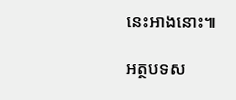នេះអាងនោះ៕

អត្ថបទស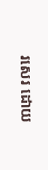រសេរ ដោយ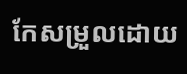កែសម្រួលដោយ